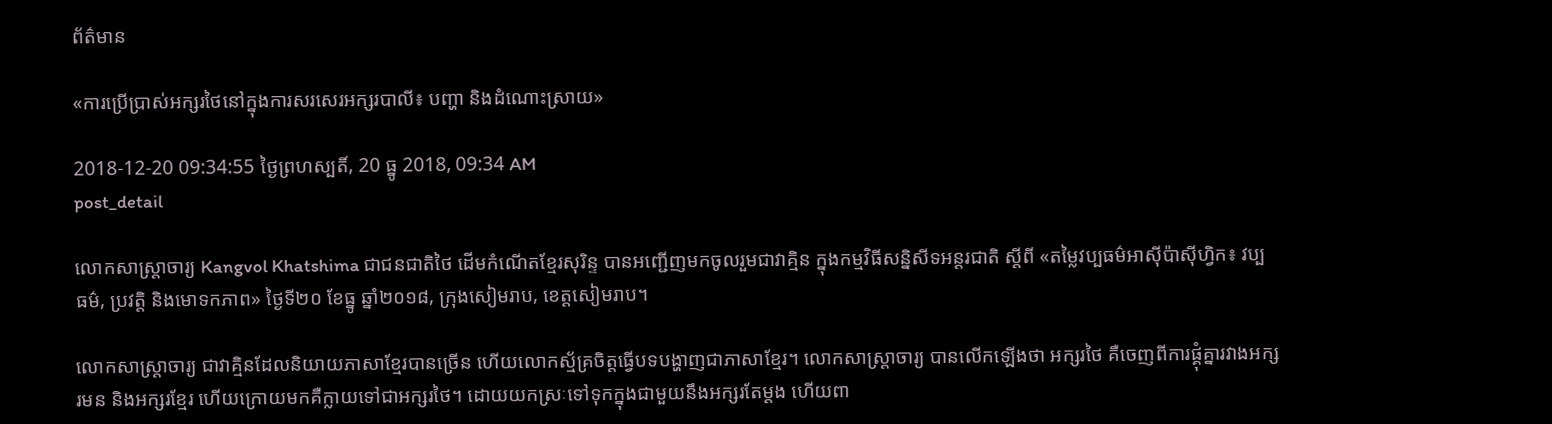ព័ត៌មាន

«ការប្រើប្រាស់អក្សរថៃនៅក្នុងការសរសេរអក្សរបាលី៖ បញ្ហា និងដំណោះស្រាយ»

2018-12-20 09:34:55 ថ្ងៃព្រហស្បតិ៍, 20 ធ្នូ 2018, 09:34 AM
post_detail

លោកសាស្ត្រាចារ្យ Kangvol Khatshima ជាជនជាតិថៃ ដើមកំណើតខ្មែរសុរិន្ទ បានអញ្ជើញមកចូលរួមជាវាគ្មិន ក្នុងកម្មវិធីសន្និសីទអន្តរជាតិ ស្តីពី «តម្លៃវប្បធម៌អាស៊ីប៉ាស៊ីហ្វិក៖ វប្បធម៌, ប្រវត្តិ និងមោទកភាព» ថ្ងៃទី២០ ខែធ្នូ ឆ្នាំ២០១៨, ក្រុងសៀមរាប, ខេត្តសៀមរាប។

លោកសាស្ត្រាចារ្យ ជាវាគ្មិនដែលនិយាយភាសាខ្មែរបានច្រើន ហើយលោកស្ម័គ្រចិត្តធ្វើបទបង្ហាញជាភាសាខ្មែរ។ លោកសាស្ត្រាចារ្យ បានលើកឡើងថា អក្សរថៃ គឺចេញពីការផ្គុំគ្នារវាងអក្សរមន និងអក្សរខ្មែរ ហើយក្រោយមកគឺក្លាយទៅជាអក្សរថៃ។ ដោយយកស្រៈទៅទុកក្នុងជាមួយនឹងអក្សរតែម្ដង ហើយពា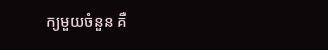ក្យមួយចំនួន គឺ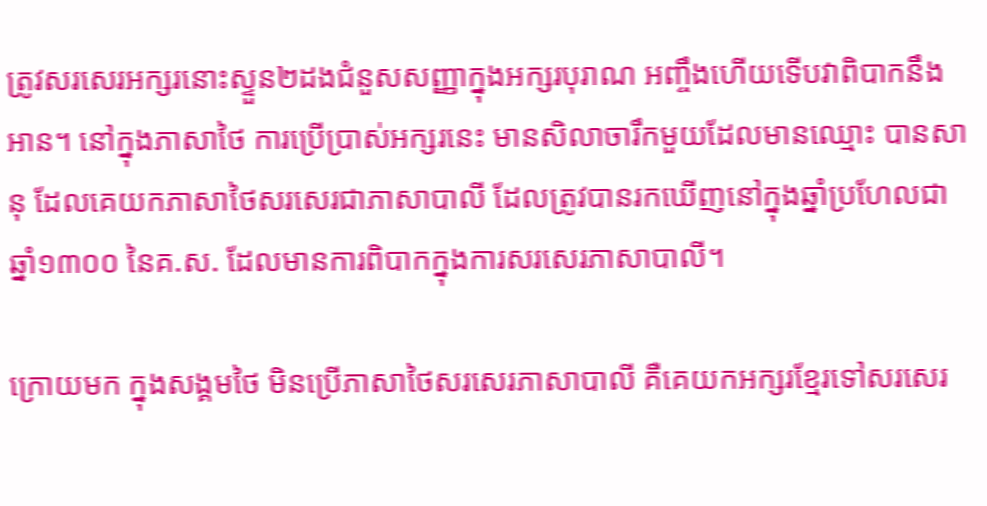ត្រូវសរសេរអក្សរនោះស្ទួន២ដងជំនួសសញ្ញាក្នុងអក្សរបុរាណ អញ្ចឹងហើយទើបវាពិបាកនឹងអាន។ នៅក្នុងភាសាថៃ ការប្រើប្រាស់អក្សរនេះ មានសិលាចារឹកមួយដែលមានឈ្មោះ បានសានុ ដែលគេយកភាសាថៃសរសេរជាភាសាបាលី ដែលត្រូវបានរកឃើញនៅក្នុងឆ្នាំប្រហែលជាឆ្នាំ១៣០០ នៃគ.ស. ដែលមានការពិបាកក្នុងការសរសេរភាសាបាលី។

ក្រោយមក ក្នុងសង្គមថៃ មិនប្រើភាសាថៃសរសេរភាសាបាលី គឺគេយកអក្សរខ្មែរទៅសរសេរ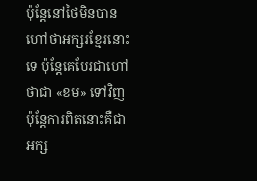ប៉ុន្តែនៅថៃមិនបានហៅថាអក្សរខ្មែរនោះទេ ប៉ុន្តែគេបែរជាហៅថាជា «ខម» ទៅវិញ ប៉ុន្តែការពិតនោះគឺជាអក្ស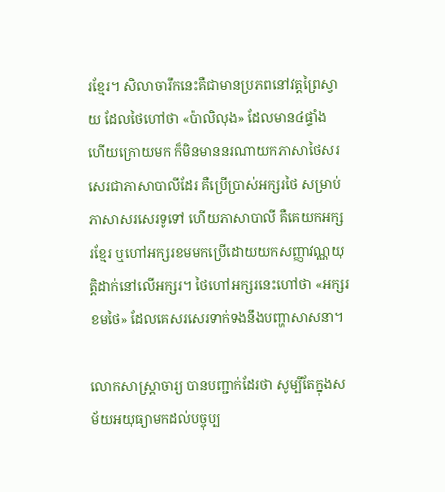រខ្មែរ។ សិលាចារឹកនេះគឺជាមានប្រភពនៅវត្តព្រៃស្វាយ ដែលថៃហៅថា «ប៉ាលិលុង» ដែលមាន៤ផ្ទាំង ហើយក្រោយមក ក៏មិនមាននរណាយកភាសាថៃសរសេរជាភាសាបាលីដែរ គឺប្រើប្រាស់អក្សរថៃ សម្រាប់ភាសាសរសេរទូទៅ ហើយភាសាបាលី គឺគេយកអក្សរខ្មែរ ឬហៅអក្សរខមមកប្រើដោយយកសញ្ញាវណ្ណយុត្តិដាក់នៅលើអក្សរ។ ថៃហៅអក្សរនេះហៅថា «អក្សរខមថៃ» ដែលគេសរសេរទាក់ទងនឹងបញ្ហាសាសនា។

លោកសាស្ត្រាចារ្យ បានបញ្ជាក់ដែរថា សូម្បីតែក្នុងសម័យអយុធ្យាមកដល់បច្ចុប្ប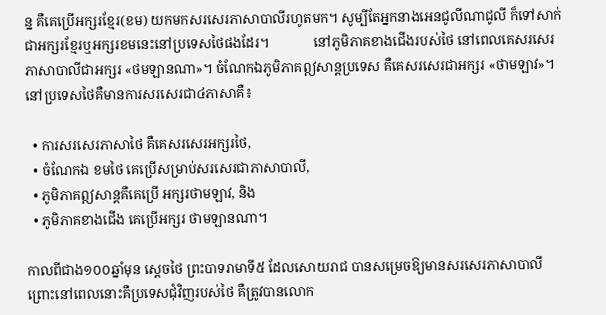ន្ន គឺគេប្រើអក្សរខ្មែរ(ខម) យកមកសរសេរភាសាបាលីរហូតមក។ សូម្បីតែអ្នកនាងអេនជូលីណាជូលី ក៏ទៅសាក់ជាអក្សរខ្មែរឬអក្សរខមនេះនៅប្រទេសថៃផងដែរ។             នៅភូមិភាគខាងជើងរបស់ថៃ នៅពេលគេសរសេរភាសាបាលីជាអក្សរ «ថមឡានណា»។ ចំណែកឯភូមិភាគឦសាន្តប្រទេស គឺគេសរសេរជាអក្សរ «ថាមឡាវ»។ នៅប្រទេសថៃគឺមានការសរសេរជា៤ភាសាគឺ៖

  • ការសរសេរភាសាថៃ គឺគេសរសេរអក្សរថៃ,
  • ចំណែកឯ ខមថៃ គេប្រើសម្រាប់សរសេរជាភាសាបាលី,
  • ភូមិភាគឦសាន្តគឺគេប្រើ អក្សរថាមឡាវ, និង
  • ភូមិភាគខាងជើង គេប្រើអក្សរ ថាមឡានណា។

កាលពីជាង១០០ឆ្នាំមុន ស្ដេចថៃ ព្រះបាទរាមាទី៥ ដែលសោយរាជ បានសម្រេចឱ្យមានសរសេរភាសាបាលី ព្រោះនៅពេលនោះគឺប្រទេសជុំវិញរបស់ថៃ គឺត្រូវបានលោក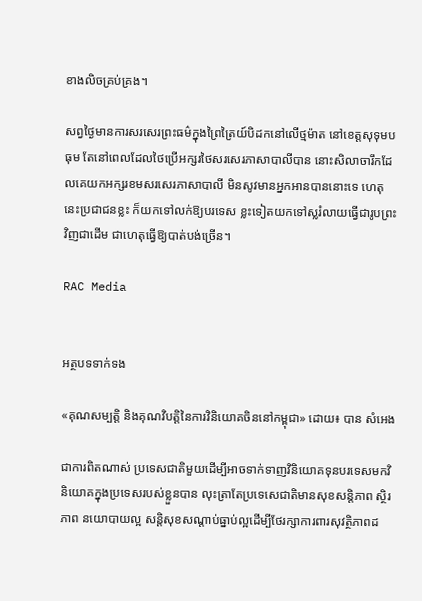ខាងលិចគ្រប់គ្រង។

សព្វថ្ងៃមានការសរសេរព្រះធម៌ក្នុងព្រៃត្រៃយ៍បិដកនៅលើថ្មម៉ាត នៅខេត្តសុទុមបធុម តែនៅពេលដែលថៃប្រើអក្សរថៃសរសេរភាសាបាលីបាន នោះសិលាចារឹកដែលគេយកអក្សរខមសរសេរភាសាបាលី មិនសូវមានអ្នកអានបាននោះទេ ហេតុនេះប្រជាជនខ្លះ ក៏យកទៅលក់ឱ្យបរទេស ខ្លះទៀតយកទៅស្លរំលាយធ្វើជារូបព្រះវិញជាដើម ជាហេតុធ្វើឱ្យបាត់បង់ច្រើន។

RAC Media


អត្ថបទទាក់ទង

«គុណសម្បត្តិ និងគុណវិបត្តិនៃការវិនិយោគចិននៅកម្ពុជា» ដោយ៖ បាន សំអេង

ជាការពិតណាស់ ប្រទេសជាតិមួយដើម្បីអាចទាក់ទាញវិនិយោគទុនបរទេសមកវិនិយោគក្នុងប្រទេសរបស់ខ្លួនបាន លុះត្រាតែប្រទេសេជាតិមានសុខសន្តិភាព ស្ថិរភាព នយោបាយល្អ សន្តិសុខសណ្តាប់ធ្នាប់ល្អដើម្បីថែរក្សាការពារសុវត្ថិភាពដ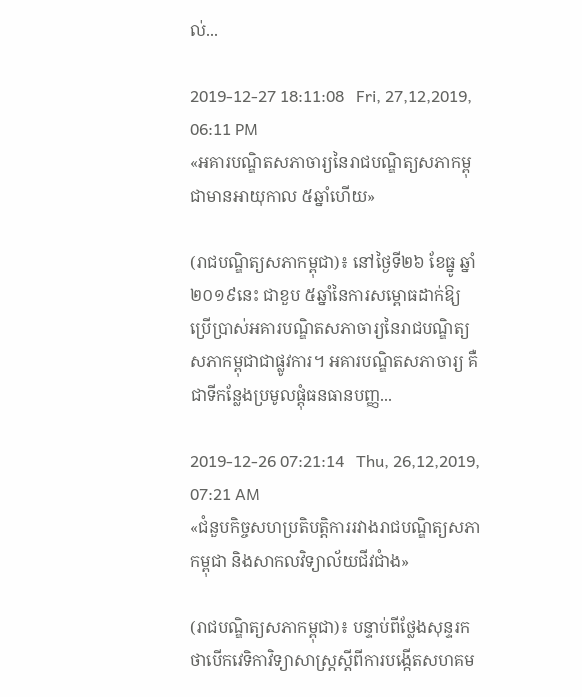ល់...

2019-12-27 18:11:08   Fri, 27,12,2019, 06:11 PM
«អគារបណ្ឌិតសភាចារ្យនៃរាជបណ្ឌិត្យសភាកម្ពុជាមានអាយុកាល ៥ឆ្នាំហើយ»

(រាជបណ្ឌិត្យសភាកម្ពុជា)៖ នៅថ្ងៃទី២៦ ខែធ្នូ ឆ្នាំ២០១៩នេះ ជាខួប ៥ឆ្នាំនៃការសម្ពោធដាក់ឱ្យប្រើប្រាស់អគារបណ្ឌិតសភាចារ្យនៃរាជបណ្ឌិត្យសភាកម្ពុជាជាផ្លូវការ។ អគារបណ្ឌិតសភាចារ្យ គឺជាទីកន្លែងប្រមូលផ្តុំធនធានបញ្ញ...

2019-12-26 07:21:14   Thu, 26,12,2019, 07:21 AM
«ជំនួបកិច្ចសហប្រតិបត្តិការរវាងរាជបណ្ឌិត្យសភាកម្ពុជា និងសាកលវិទ្យាល័យជីវជាំង»

(រាជបណ្ឌិត្យសភាកម្ពុជា)៖ បន្ទាប់ពីថ្លែងសុន្ទរកថាបើកវេទិកាវិទ្យាសាស្ត្រស្តីពីការបង្កើតសហគម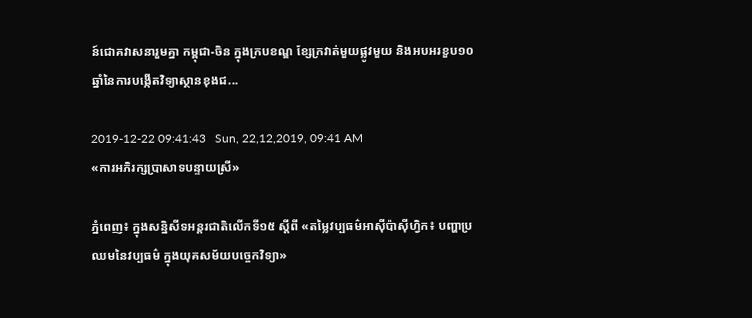ន៍ជោគវាសនារួមគ្នា កម្ពុជា-ចិន ក្នុងក្របខណ្ឌ ខ្សែក្រវាត់មួយផ្លូវមួយ និងអបអរខួប១០ឆ្នាំនៃការបង្កើតវិទ្យាស្ថានខុងជ...

2019-12-22 09:41:43   Sun, 22,12,2019, 09:41 AM
«ការអភិរក្សប្រាសាទបន្ទាយស្រី»

ភ្នំពេញ៖ ក្នុងសន្និសីទអន្តរជាតិលើកទី១៥ ស្ដីពី «តម្លៃវប្បធម៌អាស៊ីប៉ាស៊ីហ្វិក៖ បញ្ហាប្រឈមនៃវប្បធម៌ ក្នុងយុគសម័យបច្ចេកវិទ្យា»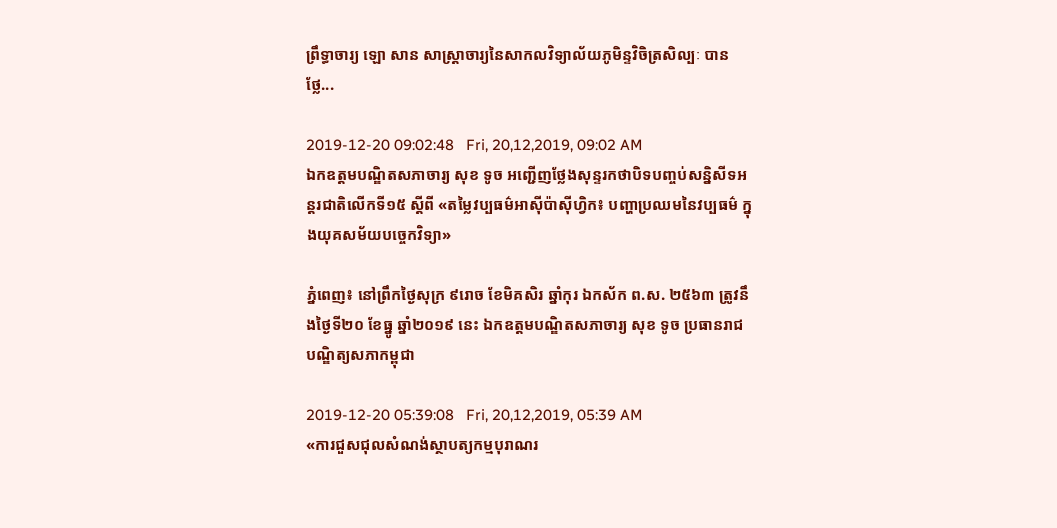ព្រឹទ្ធាចារ្យ ឡោ សាន សាស្ត្រាចារ្យនៃសាកលវិទ្យាល័យភូមិន្ទវិចិត្រសិល្បៈ បានថ្លែ...

2019-12-20 09:02:48   Fri, 20,12,2019, 09:02 AM
ឯកឧត្ដមបណ្ឌិតសភាចារ្យ សុខ ទូច អញ្ជើញថ្លែងសុន្ទរកថាបិទបញ្ចប់សន្និសីទអន្តរជាតិលើកទី១៥ ស្ដីពី «តម្លៃវប្បធម៌អាស៊ីប៉ាស៊ីហ្វិក៖ បញ្ហាប្រឈមនៃវប្បធម៌ ក្នុងយុគសម័យបច្ចេកវិទ្យា»

ភ្នំពេញ៖ នៅព្រឹកថ្ងៃសុក្រ ៩រោច ខែមិគសិរ ឆ្នាំកុរ ឯកស័ក ព.ស. ២៥៦៣ ត្រូវនឹងថ្ងៃទី២០ ខែធ្នូ ឆ្នាំ២០១៩ នេះ ឯកឧត្ដមបណ្ឌិតសភាចារ្យ សុខ ទូច ប្រធានរាជបណ្ឌិត្យសភាកម្ពុជា

2019-12-20 05:39:08   Fri, 20,12,2019, 05:39 AM
«ការជួសជុលសំណង់ស្ថាបត្យកម្មបុរាណរ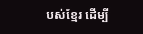បស់ខ្មែរ ដើម្បី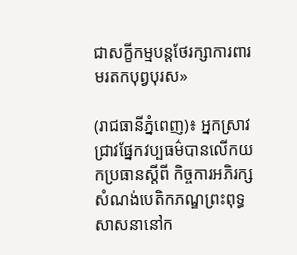ជាសក្ខីកម្មបន្តថែរក្សាការពារមរតកបុព្វបុរស»

(រាជធានីភ្នំពេញ)៖ អ្នកស្រាវជ្រាវផ្នែកវប្បធម៌បានលើកយកប្រធានស្តីពី កិច្ចការអភិរក្សសំណង់បេតិកភណ្ឌព្រះពុទ្ធសាសនានៅក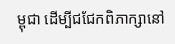ម្ពុជា ដើម្បីជជែកពិភាក្សានៅ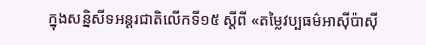ក្នុងសន្និសីទអន្តរជាតិលើកទី១៥ ស្តីពី «តម្លៃវប្បធម៌អាស៊ីប៉ាស៊ី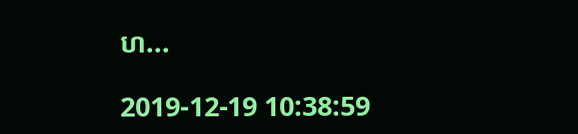ហ...

2019-12-19 10:38:59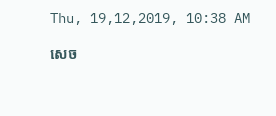Thu, 19,12,2019, 10:38 AM

សេច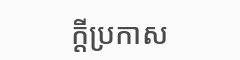ក្តីប្រកាស